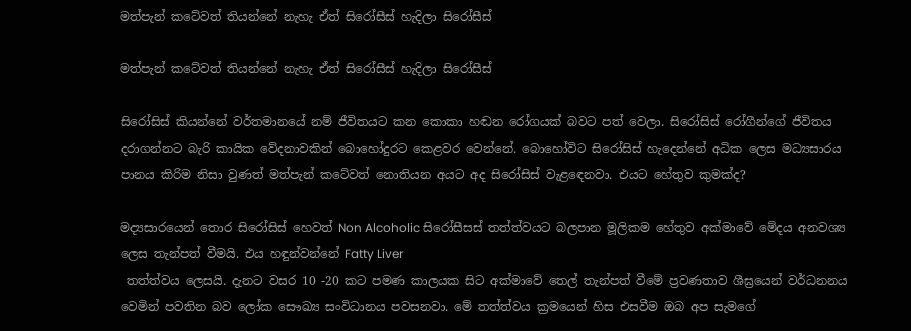මත්පැන් කටේවත් තියන්නේ නැහැ ඒත් සිරෝසීස් හැදිලා සිරෝසීස්

මත්පැන් කටේවත් තියන්නේ නැහැ ඒත් සිරෝසීස් හැදිලා සිරෝසීස්

සිරෝසිස් කියන්නේ වර්තමානයේ නම් ජීවිතයට කන කොකා හඬන රෝගයක් බවට පත් වෙලා. සිරෝසිස් රෝගීන්ගේ ජීවිතය දරාගන්නට බැරි කායික වේදනාවකින් බොහෝදුරට කෙළවර වෙන්නේ. බොහෝවිට සිරෝසිස් හැදෙන්නේ අධික ලෙස මධ්‍යසාරය පානය කිරිම නිසා වුණත් මත්පැන් කටේවත් නොතියන අයට අද සිරෝසිස් වැළඳෙනවා. එයට හේතුව කුමක්ද?

මද්‍යසාරයෙන් තොර සිරෝසිස් හෙවත් Non Alcoholic සිරෝසීසස් තත්ත්වයට බලපාන මූලිකම හේතුව අක්මාවේ මේදය අනවශ්‍ය ලෙස තැන්පත් වීමයි. එය හඳුන්වන්නේ Fatty Liver
 තත්ත්වය ලෙසයි. දැනට වසර 10 -20 කට පමණ කාලයක සිට අක්මාවේ තෙල් තැන්පත් වීමේ ප්‍රවණතාව ශීඝ්‍රයෙන් වර්ධනනය වෙමින් පවතින බව ලෝක සෞඛ්‍ය සංවිධානය පවසනවා. මේ තත්ත්වය ක්‍රමයෙන් හිස එසවීම ඔබ අප සැමගේ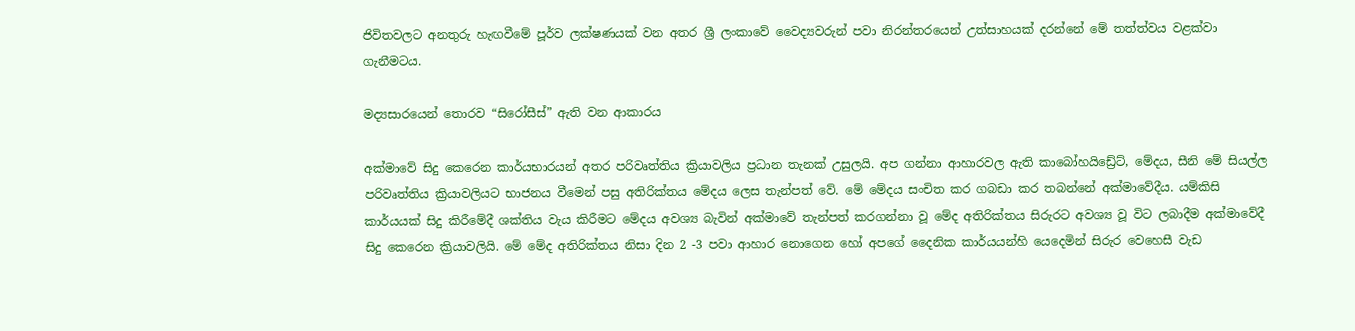ජිවිතවලට අනතුරු හැඟවීමේ පූර්ව ලක්ෂණයක් වන අතර ශ්‍රී ලංකාවේ වෛද්‍යවරුන් පවා නිරන්තරයෙන් උත්සාහයක් දරන්නේ මේ තත්ත්වය වළක්වා ගැනීමටය.

මද්‍යසාරයෙන් තොරව “සිරෝසීස්” ඇති වන ආකාරය

අක්මාවේ සිදු කෙරෙන කාර්යභාරයන් අතර පරිවෘත්තිය ක්‍රියාවලිය ප්‍රධාන තැනක් උසුලයි. අප ගන්නා ආහාරවල ඇති කාබෝහයිඩ්‍රේට්, මේදය, සීනි මේ සියල්ල පරිවෘත්තිය ක්‍රියාවලියට භාජනය වීමෙන් පසු අතිරික්තය මේදය ලෙස තැන්පත් වේ. මේ මේදය සංචිත කර ගබඩා කර තබන්නේ අක්මාවේදීය. යම්කිසි කාර්යයක් සිදු කිරීමේදී ශක්තිය වැය කිරීමට මේදය අවශ්‍ය බැවින් අක්මාවේ තැන්පත් කරගන්නා වූ මේද අතිරික්තය සිරුරට අවශ්‍ය වූ විට ලබාදීම අක්මාවේදී සිදු කෙරෙන ක්‍රියාවලියි. මේ මේද අතිරික්තය නිසා දින 2 -3 පවා ආහාර නොගෙන හෝ අපගේ දෛනික කාර්යයන්හි යෙදෙමින් සිරුර වෙහෙසී වැඩ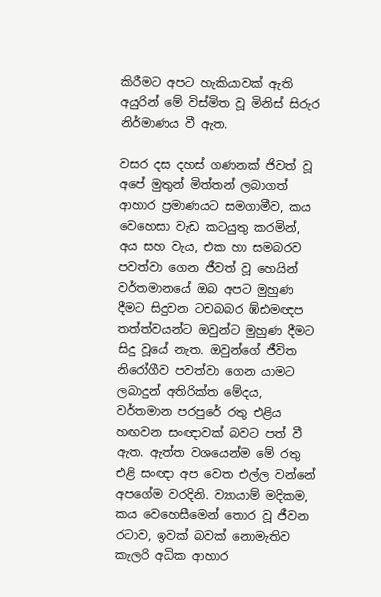කිරීමට අපට හැකියාවක් ඇති අයුරින් මේ විස්මිත වූ මිනිස් සිරුර නිර්මාණය වී ඇත.

වසර දස දහස් ගණනක් ජිවත් වූ අපේ මුතුන් මිත්තන් ලබාගත් ආහාර ප්‍රමාණයට සමගාමීව, කය වෙහෙසා වැඩ කටයුතු කරමින්, අය සහ වැය, එක හා සමබරව පවත්වා ගෙන ජීවත් වූ හෙයින් වර්තමානයේ ඔබ අපට මුහුණ දීමට සිදුවන ටචබබර ඹ්ඪමඥප තත්ත්වයන්ට ඔවුන්ට මුහුණ දීමට සිදු වූයේ නැත. ඔවුන්ගේ ජීවිත නිරෝගීව පවත්වා ගෙන යාමට ලබාදුන් අතිරික්ත මේදය, වර්තමාන පරපුරේ රතු එළිය හඟවන සංඥාවක් බවට පත් වී ඇත. ඇත්ත වශයෙන්ම මේ රතු එළි සංඥා අප වෙත එල්ල වන්නේ අපගේම වරදිනි. ව්‍යායාම් මදිකම, කය වෙහෙසීමෙන් තොර වූ ජීවන රටාව, ඉවක් බවක් නොමැතිව කැලරි අධික ආහාර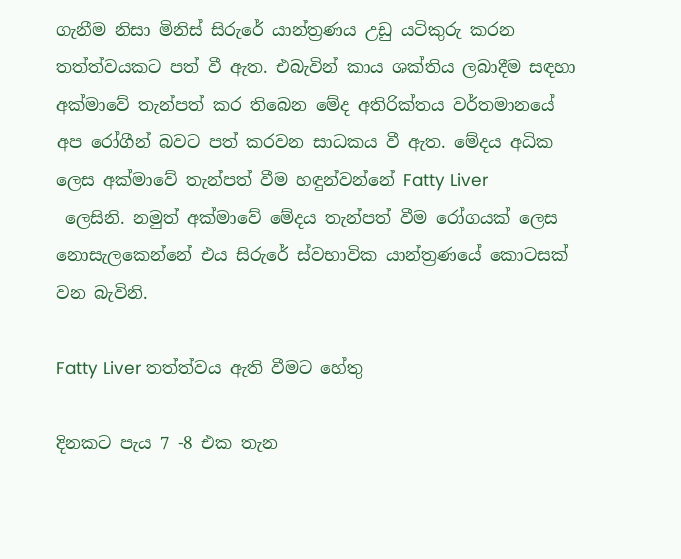ගැනීම නිසා මිනිස් සිරුරේ යාන්ත්‍රණය උඩු යටිකුරු කරන තත්ත්වයකට පත් වී ඇත. එබැවින් කාය ශක්තිය ලබාදීම සඳහා අක්මාවේ තැන්පත් කර තිබෙන මේද අතිරික්තය වර්තමානයේ අප රෝගීන් බවට පත් කරවන සාධකය වී ඇත. මේදය අධික ලෙස අක්මාවේ තැන්පත් වීම හඳුන්වන්නේ Fatty Liver
 ලෙසිනි. නමුත් අක්මාවේ මේදය තැන්පත් වීම රෝගයක් ලෙස නොසැලකෙන්නේ එය සිරුරේ ස්වභාවික යාන්ත්‍රණයේ කොටසක් වන බැවිනි.

Fatty Liver තත්ත්වය ඇති වීමට හේතු

දිනකට පැය 7 -8 එක තැන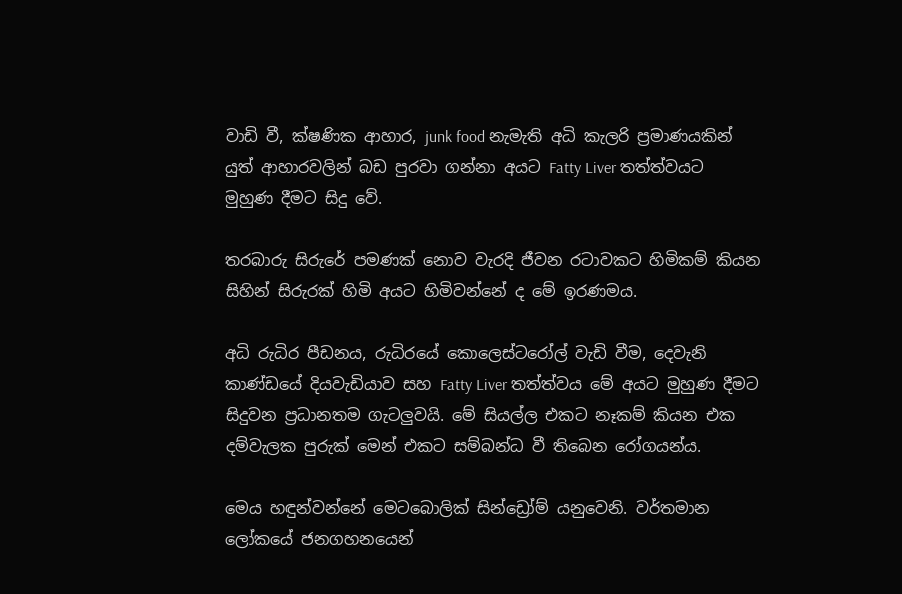වාඩි වී, ක්ෂණික ආහාර, junk food නැමැති අධි කැලරි ප්‍රමාණයකින් යුත් ආහාරවලින් බඩ පුරවා ගන්නා අයට Fatty Liver තත්ත්වයට මුහුණ දීමට සිදු වේ.

තරබාරු සිරුරේ පමණක් නොව වැරදි ජීවන රටාවකට හිමිකම් කියන සිහින් සිරුරක් හිමි අයට හිමිවන්නේ ද මේ ඉරණමය.

අධි රුධිර පීඩනය, රුධිරයේ කොලෙස්ටරෝල් වැඩි වීම, දෙවැනි කාණ්ඩයේ දියවැඩියාව සහ Fatty Liver තත්ත්වය මේ අයට මුහුණ දීමට සිදුවන ප්‍රධානතම ගැටලුවයි. මේ සියල්ල එකට නෑකම් කියන එක දම්වැලක පුරුක් මෙන් එකට සම්බන්ධ වී තිබෙන රෝගයන්ය.

මෙය හඳුන්වන්නේ මෙටබොලික් සින්ඩ්‍රෝම් යනුවෙනි. වර්තමාන ලෝකයේ ජනගහනයෙන්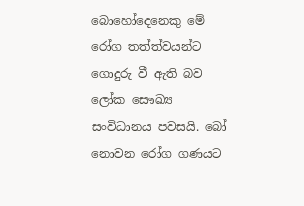බොහෝදෙනෙකු මේ රෝග තත්ත්වයන්ට ගොදුරු වී ඇති බව ලෝක සෞඛ්‍ය සංවිධානය පවසයි. බෝ නොවන රෝග ගණයට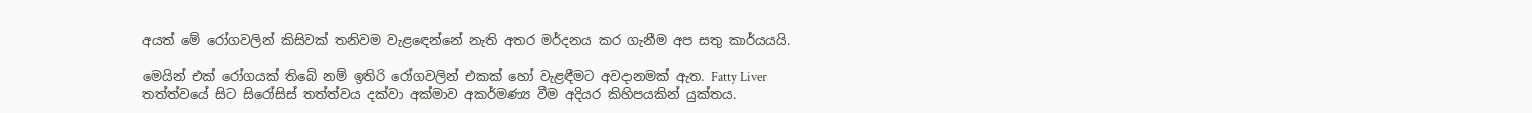අයත් මේ රෝගවලින් කිසිවක් තනිවම වැළඳෙන්නේ නැති අතර මර්දනය කර ගැනීම අප සතු කාර්යයයි.

මෙයින් එක් රෝගයක් තිබේ නම් ඉතිරි රෝගවලින් එකක් හෝ වැළඳීමට අවදානමක් ඇත. Fatty Liver තත්ත්වයේ සිට සිරෝසිස් තත්ත්වය දක්වා අක්මාව අකර්මණ්‍ය වීම අදියර කිහිපයකින් යුක්තය.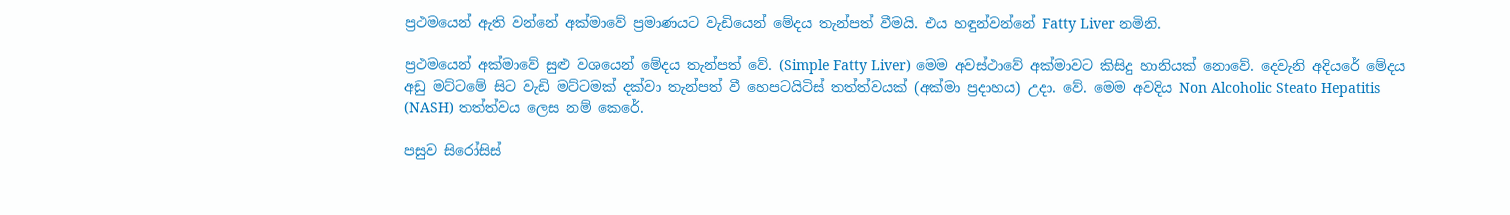ප්‍රථමයෙන් ඇති වන්නේ අක්මාවේ ප්‍රමාණයට වැඩියෙන් මේදය තැන්පත් වීමයි. එය හඳුන්වන්නේ Fatty Liver නමිනි.

ප්‍රථමයෙන් අක්මාවේ සුළු වශයෙන් මේදය තැන්පත් වේ. (Simple Fatty Liver) මෙම අවස්ථාවේ අක්මාවට කිසිදු හානියක් නොවේ. දෙවැනි අදියරේ මේදය අඩු මට්ටමේ සිට වැඩි මට්ටමක් දක්වා තැන්පත් වී හෙපටයිටිස් තත්ත්වයක් (අක්මා ප්‍රදාහය) උදා. වේ. මෙම අවදිය Non Alcoholic Steato Hepatitis (NASH) තත්ත්වය ලෙස නම් කෙරේ.

පසුව සිරෝසිස්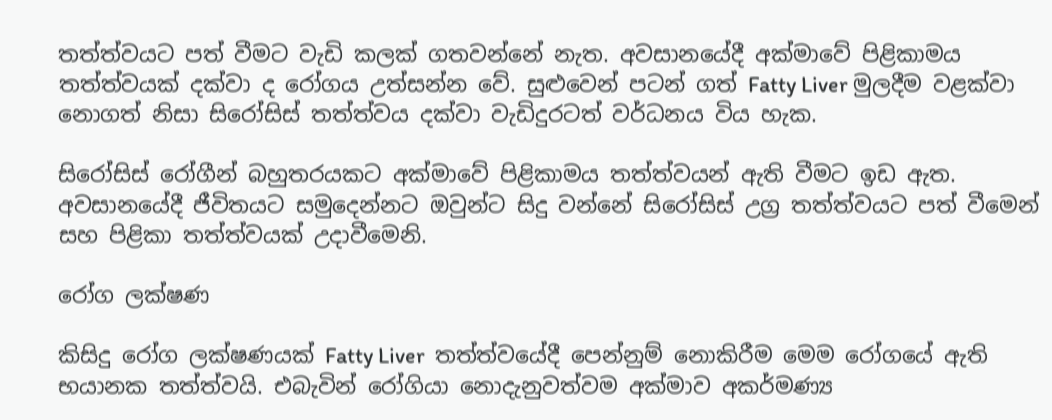තත්ත්වයට පත් වීමට වැඩි කලක් ගතවන්නේ නැත. අවසානයේදී අක්මාවේ පිළිකාමය තත්ත්වයක් දක්වා ද රෝගය උත්සන්න වේ. සුළුවෙන් පටන් ගත් Fatty Liver මුලදීම වළක්වා නොගත් නිසා සිරෝසිස් තත්ත්වය දක්වා වැඩිදුරටත් වර්ධනය විය හැක.

සිරෝසිස් රෝගීන් බහුතරයකට අක්මාවේ පිළිකාමය තත්ත්වයන් ඇති වීමට ඉඩ ඇත. අවසානයේදී ජීවිතයට සමුදෙන්නට ඔවුන්ට සිදු වන්නේ සිරෝසිස් උග්‍ර තත්ත්වයට පත් වීමෙන් සහ පිළිකා තත්ත්වයක් උදාවීමෙනි.

රෝග ලක්ෂණ

කිසිදු රෝග ලක්ෂණයක් Fatty Liver  තත්ත්වයේදී පෙන්නුම් නොකිරීම මෙම රෝගයේ ඇති භයානක තත්ත්වයි. එබැවින් රෝගියා නොදැනුවත්වම අක්මාව අකර්මණ්‍ය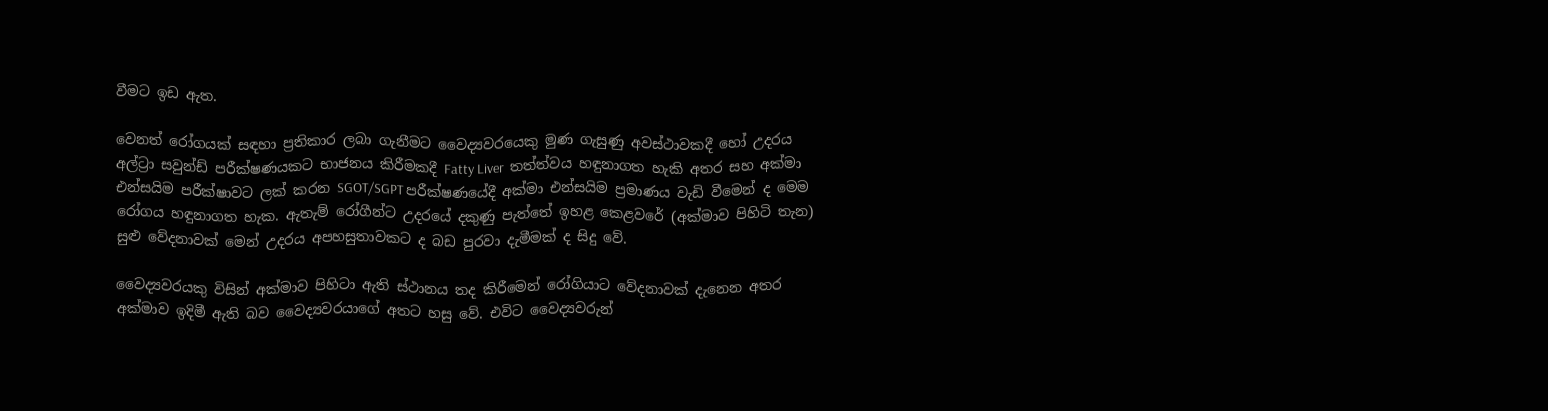වීමට ඉඩ ඇත.

වෙනත් රෝගයක් සඳහා ප්‍රතිකාර ලබා ගැනීමට වෛද්‍යවරයෙකු මුණ ගැසුණු අවස්ථාවකදී හෝ උදරය අල්ට්‍රා සවුන්ඩ් පරීක්ෂණයකට භාජනය කිරීමකදී Fatty Liver  තත්ත්වය හඳුනාගත හැකි අතර සහ අක්මා එන්සයිම පරීක්ෂාවට ලක් කරන SGOT/SGPT පරීක්ෂණයේදී අක්මා එන්සයිම ප්‍රමාණය වැඩි වීමෙන් ද මෙම රෝගය හඳුනාගත හැක. ඇතැම් රෝගීන්ට උදරයේ දකුණු පැත්තේ ඉහළ කෙළවරේ (අක්මාව පිහිටි තැන) සුළු වේදනාවක් මෙන් උදරය අපහසුතාවකට ද බඩ පුරවා දැමීමක් ද සිදු වේ.

වෛද්‍යවරයකු විසින් අක්මාව පිහිටා ඇති ස්ථානය තද කිරීමෙන් රෝගියාට වේදනාවක් දැනෙන අතර අක්මාව ඉදිමී ඇති බව වෛද්‍යවරයාගේ අතට හසු වේ. එවිට වෛද්‍යවරුන්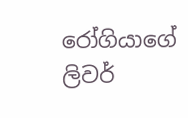රෝගියාගේ ලිවර්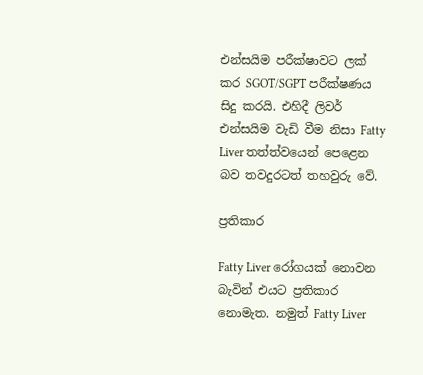එන්සයිම පරීක්ෂාවට ලක් කර SGOT/SGPT පරීක්ෂණය සිදු කරයි. එහිදී ලිවර් එන්සයිම වැඩි වීම නිසා Fatty Liver තත්ත්වයෙන් පෙළෙන බව තවදුරටත් තහවුරු වේ.

ප්‍රතිකාර

Fatty Liver රෝගයක් නොවන බැවින් එයට ප්‍රතිකාර නොමැත. නමුත් Fatty Liver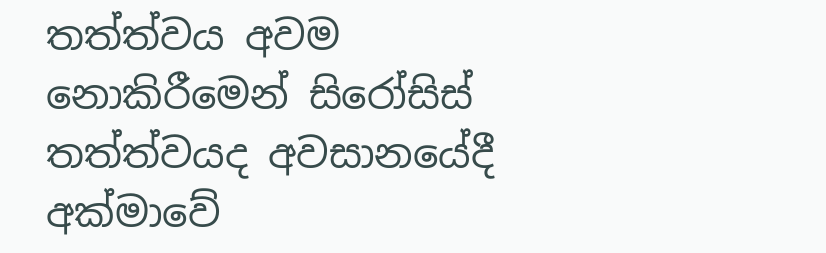තත්ත්වය අවම නොකිරීමෙන් සිරෝසිස් තත්ත්වයද අවසානයේදී අක්මාවේ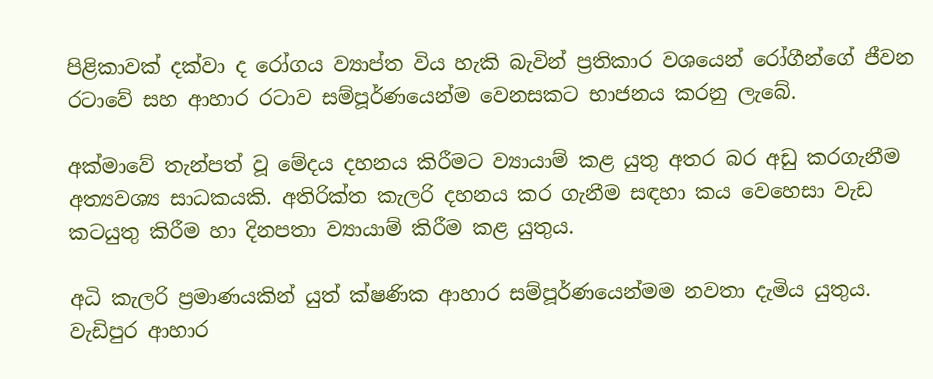පිළිකාවක් දක්වා ද රෝගය ව්‍යාප්ත විය හැකි බැවින් ප්‍රතිකාර වශයෙන් රෝගීන්ගේ ජීවන රටාවේ සහ ආහාර රටාව සම්පූර්ණයෙන්ම වෙනසකට භාජනය කරනු ලැබේ.

අක්මාවේ තැන්පත් වූ මේදය දහනය කිරීමට ව්‍යායාම් කළ යුතු අතර බර අඩු කරගැනීම අත්‍යවශ්‍ය සාධකයකි. අතිරික්ත කැලරි දහනය කර ගැනීම සඳහා කය වෙහෙසා වැඩ කටයුතු කිරීම හා දිනපතා ව්‍යායාම් කිරීම කළ යුතුය.

අධි කැලරි ප්‍රමාණයකින් යුත් ක්ෂණික ආහාර සම්පූර්ණයෙන්මම නවතා දැමිය යුතුය. වැඩිපුර ආහාර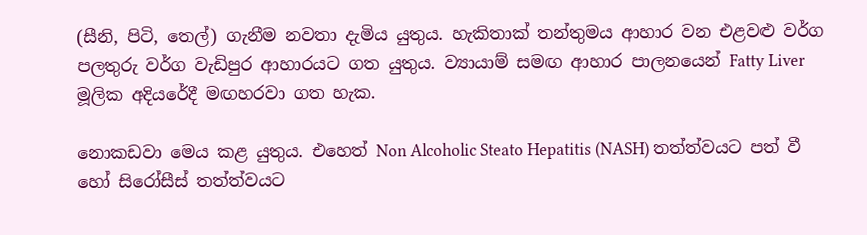(සීනි, පිටි, තෙල්) ගැනීම නවතා දැමිය යුතුය. හැකිතාක් තන්තුමය ආහාර වන එළවළු වර්ග පලතුරු වර්ග වැඩිපුර ආහාරයට ගත යුතුය. ව්‍යායාම් සමඟ ආහාර පාලනයෙන් Fatty Liver මූලික අදියරේදී මඟහරවා ගත හැක.

නොකඩවා මෙය කළ යුතුය. එහෙත් Non Alcoholic Steato Hepatitis (NASH) තත්ත්වයට පත් වී හෝ සිරෝසීස් තත්ත්වයට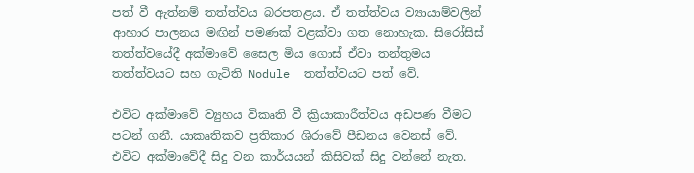පත් වී ඇත්නම් තත්ත්වය බරපතළය. ඒ තත්ත්වය ව්‍යායාම්වලින් ආහාර පාලනය මඟින් පමණක් වළක්වා ගත නොහැක. සිරෝසිස් තත්ත්වයේදී අක්මාවේ සෛල මිය ගොස් ඒවා තන්තුමය තත්ත්වයට සහ ගැටිති Nodule  තත්ත්වයට පත් වේ.

එවිට අක්මාවේ ව්‍යුහය විකෘති වී ක්‍රියාකාරීත්වය අඩපණ වීමට පටන් ගනී. යාකෘතිකව ප්‍රතිකාර ශිරාවේ පීඩනය වෙනස් වේ. එවිට අක්මාවේදී සිදු වන කාර්යයන් කිසිවක් සිදු වන්නේ නැත.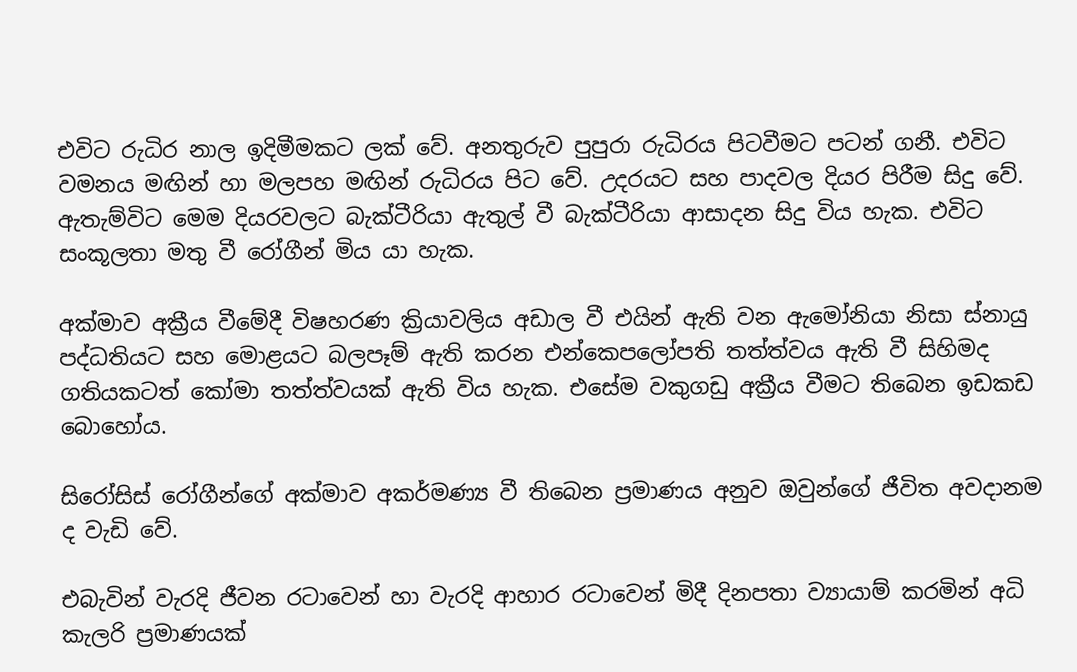එවිට රුධිර නාල ඉදිමීමකට ලක් වේ. අනතුරුව පුපුරා රුධිරය පිටවීමට පටන් ගනී. එවිට වමනය මඟින් හා මලපහ මඟින් රුධිරය පිට වේ. උදරයට සහ පාදවල දියර පිරීම සිදු වේ. ඇතැම්විට මෙම දියරවලට බැක්ටීරියා ඇතුල් වී බැක්ටීරියා ආසාදන සිදු විය හැක. එවිට සංකූලතා මතු වී රෝගීන් මිය යා හැක.

අක්මාව අක්‍රීය වීමේදී විෂහරණ ක්‍රියාවලිය අඩාල වී එයින් ඇති වන ඇමෝනියා නිසා ස්නායු පද්ධතියට සහ මොළයට බලපෑම් ඇති කරන එන්කෙපලෝපති තත්ත්වය ඇති වී සිහිමද ගතියකටත් කෝමා තත්ත්වයක් ඇති විය හැක. එසේම වකුගඩු අක්‍රීය වීමට තිබෙන ඉඩකඩ බොහෝය.

සිරෝසිස් රෝගීන්ගේ අක්මාව අකර්මණ්‍ය වී තිබෙන ප්‍රමාණය අනුව ඔවුන්ගේ ජීවිත අවදානම ද වැඩි වේ.

එබැවින් වැරදි ජීවන රටාවෙන් හා වැරදි ආහාර රටාවෙන් මිදී දිනපතා ව්‍යායාම් කරමින් අධි කැලරි ප්‍රමාණයක්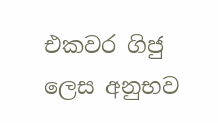එකවර ගිජු ලෙස අනුභව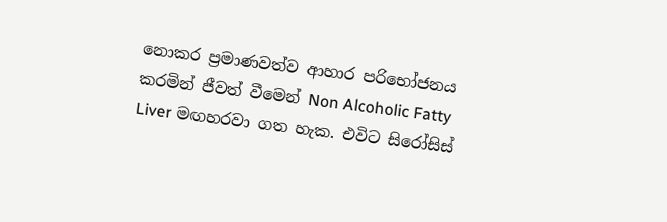නොකර ප්‍රමාණවත්ව ආහාර පරිභෝජනය කරමින් ජීවත් වීමෙන් Non Alcoholic Fatty Liver මඟහරවා ගත හැක. එවිට සිරෝසිස්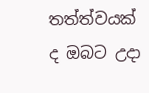තත්ත්වයක් ද ඔබට උදා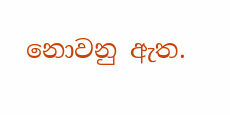නොවනු ඇත.